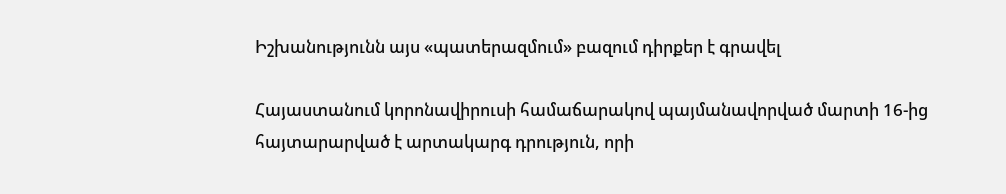Իշխանությունն այս «պատերազմում» բազում դիրքեր է գրավել

Հայաստանում կորոնավիրուսի համաճարակով պայմանավորված մարտի 16-ից հայտարարված է արտակարգ դրություն, որի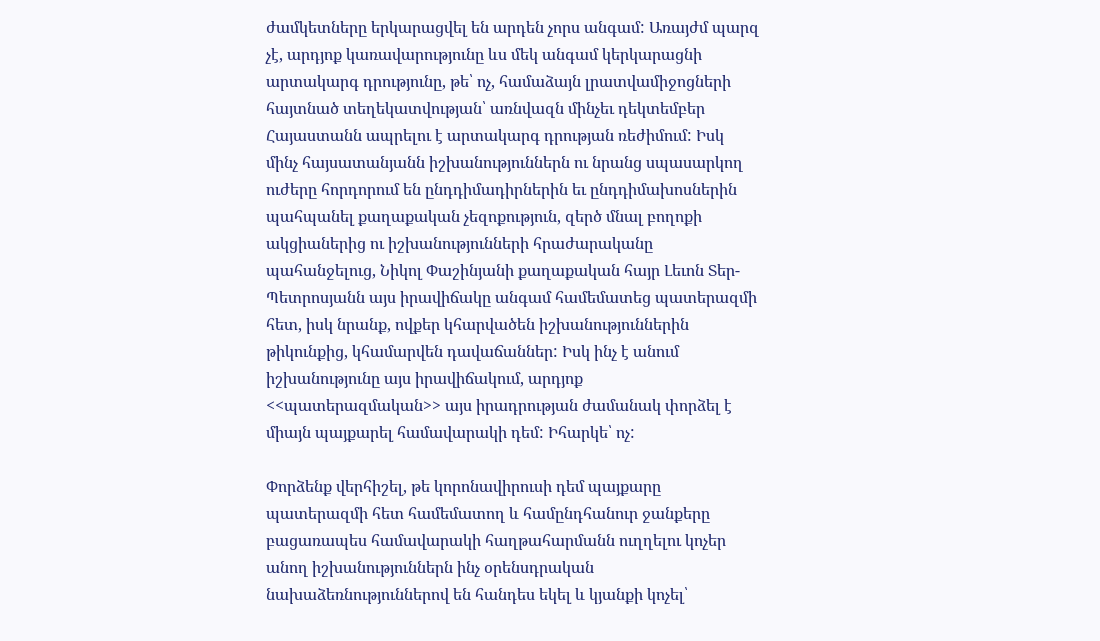ժամկետները երկարացվել են արդեն չորս անգամ: Առայժմ պարզ չէ, արդյոք կառավարությունը ևս մեկ անգամ կերկարացնի արտակարգ դրությունը, թե՝ ոչ, համաձայն լրատվամիջոցների հայտնած տեղեկատվության՝ առնվազն մինչեւ դեկտեմբեր Հայաստանն ապրելու է արտակարգ դրության ռեժիմում: Իսկ մինչ հայսատանյանն իշխանություններն ու նրանց սպասարկող ուժերը հորդորում են ընդդիմադիրներին եւ ընդդիմախոսներին պահպանել քաղաքական չեզոքություն, զերծ մնալ բողոքի ակցիաներից ու իշխանությունների հրաժարականը պահանջելուց, Նիկոլ Փաշինյանի քաղաքական հայր Լեւոն Տեր-Պետրոսյանն այս իրավիճակը անգամ համեմատեց պատերազմի հետ, իսկ նրանք, ովքեր կհարվածեն իշխանություններին թիկունքից, կհամարվեն դավաճաններ: Իսկ ինչ է անում իշխանությունը այս իրավիճակում, արդյոք <<պատերազմական>> այս իրադրության ժամանակ փորձել է միայն պայքարել համավարակի դեմ: Իհարկե՝ ոչ:

Փորձենք վերհիշել, թե կորոնավիրուսի դեմ պայքարը պատերազմի հետ համեմատող և համընդհանուր ջանքերը բացառապես համավարակի հաղթահարմանն ուղղելու կոչեր անող իշխանություններն ինչ օրենսդրական նախաձեռնություններով են հանդես եկել և կյանքի կոչել՝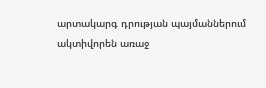արտակարգ դրության պայմաններում ակտիվորեն առաջ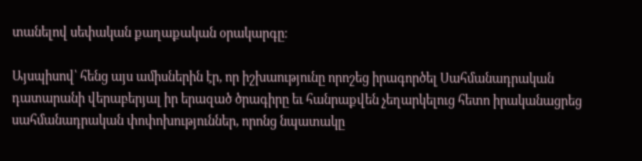տանելով սեփական քաղաքական օրակարգը։

Այսպիսով՝ հենց այս ամիսներին էր, որ իշխաությունը որոշեց իրագործել Սահմանադրական դատարանի վերաբերյալ իր երազած ծրագիրը եւ հանրաքվեն չեղարկելուց հետո իրականացրեց սահմանադրական փոփոխություններ, որոնց նպատակը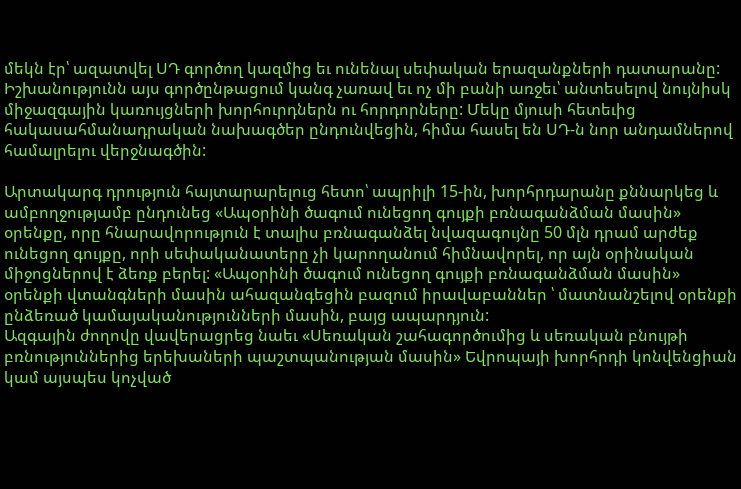մեկն էր՝ ազատվել ՍԴ գործող կազմից եւ ունենալ սեփական երազանքների դատարանը: Իշխանությունն այս գործընթացում կանգ չառավ եւ ոչ մի բանի առջեւ՝ անտեսելով նույնիսկ միջազգային կառույցների խորհուրդներն ու հորդորները: Մեկը մյուսի հետեւից հակասահմանադրական նախագծեր ընդունվեցին, հիմա հասել են ՍԴ-ն նոր անդամներով համալրելու վերջնագծին:

Արտակարգ դրություն հայտարարելուց հետո՝ ապրիլի 15-ին, խորհրդարանը քննարկեց և ամբողջությամբ ընդունեց «Ապօրինի ծագում ունեցող գույքի բռնագանձման մասին» օրենքը, որը հնարավորություն է տալիս բռնագանձել նվազագույնը 50 մլն դրամ արժեք ունեցող գույքը, որի սեփականատերը չի կարողանում հիմնավորել, որ այն օրինական միջոցներով է ձեռք բերել: «Ապօրինի ծագում ունեցող գույքի բռնագանձման մասին» օրենքի վտանգների մասին ահազանգեցին բազում իրավաբաններ ՝ մատնանշելով օրենքի ընձեռած կամայականությունների մասին, բայց ապարդյուն:
Ազգային ժողովը վավերացրեց նաեւ «Սեռական շահագործումից և սեռական բնույթի բռնություններից երեխաների պաշտպանության մասին» Եվրոպայի խորհրդի կոնվենցիան կամ այսպես կոչված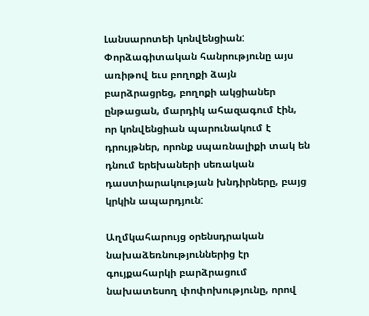Լանսարոտեի կոնվենցիան: Փորձագիտական հանրությունը այս առիթով եւս բողոքի ձայն բարձրացրեց, բողոքի ակցիաներ ընթացան, մարդիկ ահազագում էին, որ կոնվենցիան պարունակում է դրույթներ, որոնք սպառնալիքի տակ են դնում երեխաների սեռական դաստիարակության խնդիրները, բայց կրկին ապարդյուն:

Աղմկահարույց օրենսդրական նախաձեռնություններից էր գույքահարկի բարձրացում նախատեսող փոփոխությունը, որով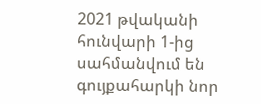2021 թվականի հունվարի 1-ից սահմանվում են գույքահարկի նոր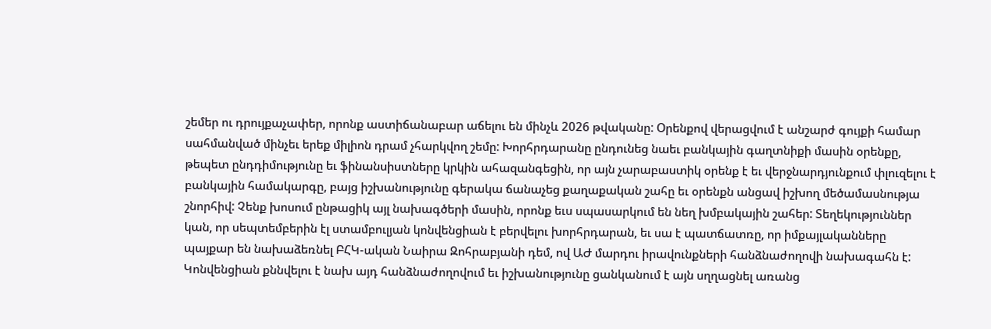շեմեր ու դրույքաչափեր, որոնք աստիճանաբար աճելու են մինչև 2026 թվականը: Օրենքով վերացվում է անշարժ գույքի համար սահմանված մինչեւ երեք միլիոն դրամ չհարկվող շեմը: Խորհրդարանը ընդունեց նաեւ բանկային գաղտնիքի մասին օրենքը, թեպետ ընդդիմությունը եւ ֆինանսիստները կրկին ահազանգեցին, որ այն չարաբաստիկ օրենք է եւ վերջնարդյունքում փլուզելու է բանկային համակարգը, բայց իշխանությունը գերակա ճանաչեց քաղաքական շահը եւ օրենքն անցավ իշխող մեծամասնությա շնորհիվ: Չենք խոսում ընթացիկ այլ նախագծերի մասին, որոնք եւս սպասարկում են նեղ խմբակային շահեր: Տեղեկություններ կան, որ սեպտեմբերին էլ ստամբուլյան կոնվենցիան է բերվելու խորհրդարան, եւ սա է պատճատռը, որ իմքայլականները պայքար են նախաձեռնել ԲՀԿ-ական Նաիրա Զոհրաբյանի դեմ, ով ԱԺ մարդու իրավունքների հանձնաժողովի նախագահն է: Կոնվենցիան քննվելու է նախ այդ հանձնաժողովում եւ իշխանությունը ցանկանում է այն սղղացնել առանց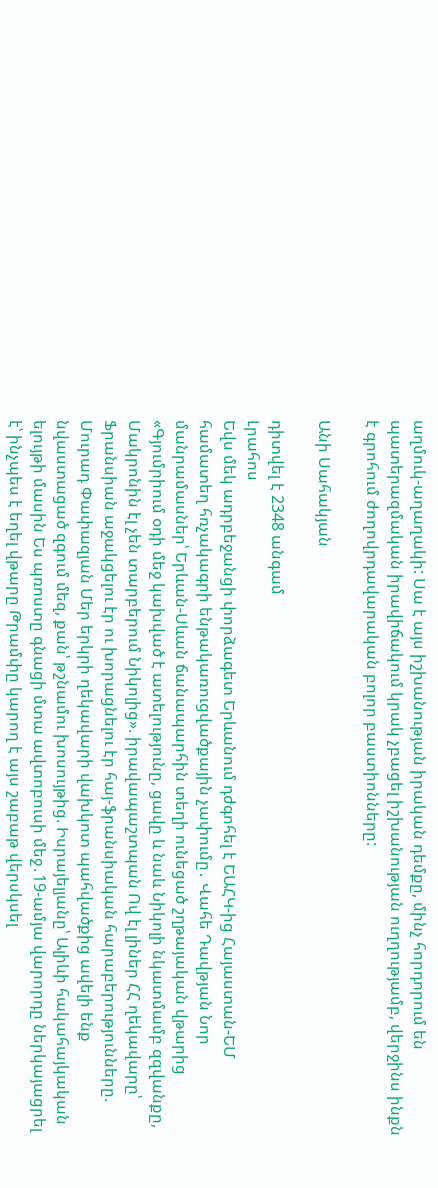աղմուկ-աղաղակի: Սա է այս իշխանության իրական դեմքը, մինչ հորդորում են պատերազմական իրավիճակում կրակ չբացել իշխանության ուղղությամբ, վերջինս ինքն է գրոհում ժողովրդավարական բոլոր բաստիոնները:

Անի Սահակյան

դիտվել է 2348 անգամ
Լրահոս
Եվս մեկ ադրբեջանցի փորձագետ Երևանում դժգոհել է ԵԱՀԿ-ից Հայաստան-ԵՄ համատեղ հռչակագրի ենթակառուցվածքային չափումը․ Վահե Դավթյան Նոր մանրամասներ՝ Երևան-Սևան ճանապարհին տեղի ունեցած շղթայական վթարից «Գյումրիում օդի մեջ կախված է ատելությունը, ցավը և նաև Նիկոլի նկատմամբ զզվանքը, Մակրոնին էլ չեն տարբերում Նիկոլից». իրավապաշտպան Ով էլ լիներ ՀՀ ղեկավարը՝ Ֆրանսիան աջակցելու էր ու խորացնելու էր հայ-ֆրանսիական հարաբերությունները. Մուրադ Փափազյան Մեր երկրի ղեկավարի վախկոտ պահվածքից ավելի ենք նվաստացած զգում մեզ, քան՝ թշնամու խոսույթից. Իսրայելյանը՝ Ալիևի հակահայկական ելույթի մասին Ես պռոստը գնացի մտա ավտոբուսի մեջ․19-ամյա վարորդը ներկայացրել է՝ ինչպես է եղել վթարը Թրամփը կարող է այս շաբաթ վերսկսել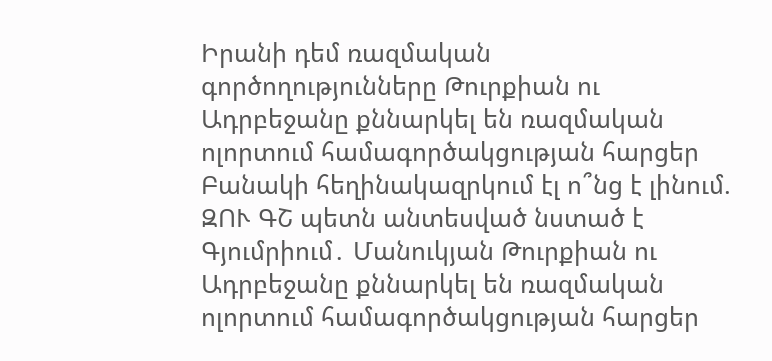Իրանի դեմ ռազմական գործողությունները Թուրքիան ու Ադրբեջանը քննարկել են ռազմական ոլորտում համագործակցության հարցեր Բանակի հեղինակազրկում էլ ո՞նց է լինում. ԶՈՒ ԳՇ պետն անտեսված նստած է Գյումրիում․ Մանուկյան Թուրքիան ու Ադրբեջանը քննարկել են ռազմական ոլորտում համագործակցության հարցեր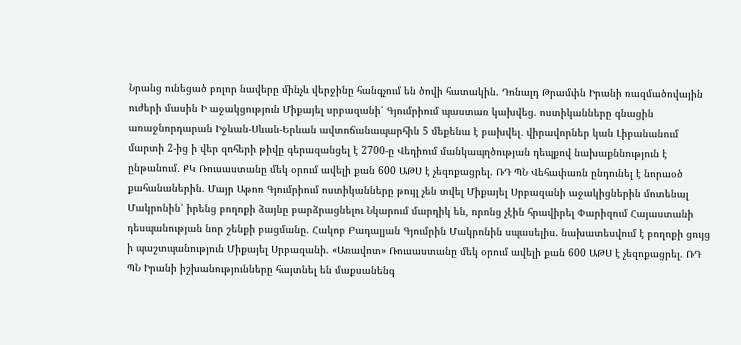Նրանց ունեցած բոլոր նավերը մինչև վերջինը հանգչում են ծովի հատակին. Դոնալդ Թրամփն Իրանի ռազմածովային ուժերի մասին Ի աջակցություն Միքայել սրբազանի՝ Գյումրիում պաստառ կախվեց. ոստիկանները գնացին առաջնորդարան Իջևան-Սևան-Երևան ավտոճանապարհին 5 մեքենա է բախվել․ վիրավորներ կան Լիբանանում մարտի 2-ից ի վեր զոհերի թիվը գերազանցել է 2700-ը Վեդիում մանկապղծության դեպքով նախաքննություն է ընթանում․ ՔԿ Ռուսաստանը մեկ օրում ավելի քան 600 ԱԹՍ է չեզոքացրել. ՌԴ ՊՆ Վեհափառն ընդունել է նորաօծ քահանաներին. Մայր Աթոռ Գյումրիում ոստիկանները թույլ չեն տվել Միքայել Սրբազանի աջակիցներին մոտենալ Մակրոնին՝ իրենց բողոքի ձայնը բարձրացնելու Նկարում մարդիկ են, որոնց չէին հրավիրել Փարիզում Հայաստանի դեսպանության նոր շենքի բացմանը. Հակոբ Բադալյան Գյումրին Մակրոնին սպասելիս. նախատեսվում է բողոքի ցույց ի պաշտպանություն Միքայել Սրբազանի. «Առավոտ» Ռուսաստանը մեկ օրում ավելի քան 600 ԱԹՍ է չեզոքացրել. ՌԴ ՊՆ Իրանի իշխանությունները հայտնել են մաքսանենգ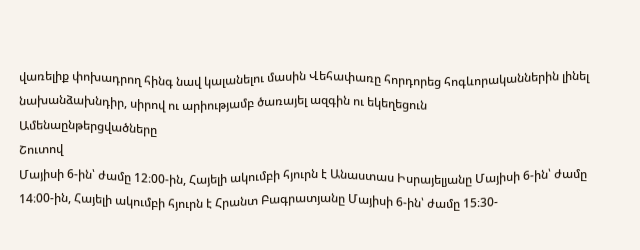վառելիք փոխադրող հինգ նավ կալանելու մասին Վեհափառը հորդորեց հոգևորականներին լինել նախանձախնդիր, սիրով ու արիությամբ ծառայել ազգին ու եկեղեցուն
Ամենաընթերցվածները
Շուտով
Մայիսի 6-ին՝ ժամը 12։00-ին, Հայելի ակումբի հյուրն է Անաստաս Իսրայելյանը Մայիսի 6-ին՝ ժամը 14։00-ին, Հայելի ակումբի հյուրն է Հրանտ Բագրատյանը Մայիսի 6-ին՝ ժամը 15։30-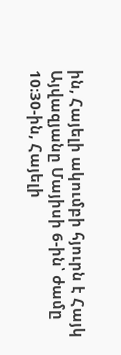ին, Հայելի ակումբի հյուրն է Հայկ Այվազյանը Մայիսի 6-ին՝ ժամը 10։30-ին, Հայելի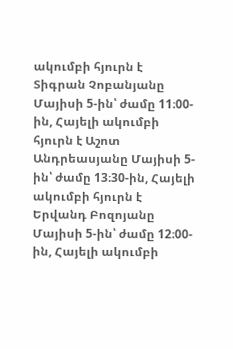ակումբի հյուրն է Տիգրան Չոբանյանը Մայիսի 5-ին՝ ժամը 11։00-ին, Հայելի ակումբի հյուրն է Աշոտ Անդրեասյանը Մայիսի 5-ին՝ ժամը 13։30-ին, Հայելի ակումբի հյուրն է Երվանդ Բոզոյանը Մայիսի 5-ին՝ ժամը 12։00-ին, Հայելի ակումբի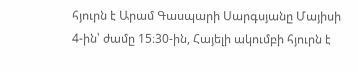հյուրն է Արամ Գասպարի Սարգսյանը Մայիսի 4-ին՝ ժամը 15։30-ին, Հայելի ակումբի հյուրն է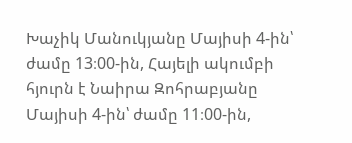Խաչիկ Մանուկյանը Մայիսի 4-ին՝ ժամը 13։00-ին, Հայելի ակումբի հյուրն է Նաիրա Զոհրաբյանը Մայիսի 4-ին՝ ժամը 11։00-ին,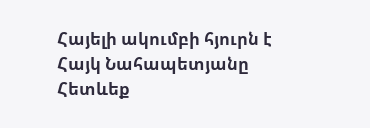Հայելի ակումբի հյուրն է Հայկ Նահապետյանը
Հետևեք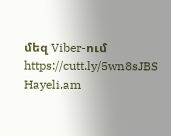մեզ Viber-ում https://cutt.ly/5wn8sJBS
Hayeli.am